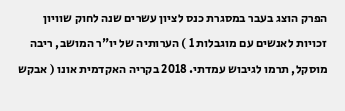הפרק הוצג בעבר במסגרת כנס לציון עשרים שנה לחוק שוויון זכויות לאנשים עם מוגבלות 1 ) הערותיה של יו"ר המושב, ריבה מוסקל, תרמו לגיבוש עמדתי. 2018 בקריה האקדמית אונו ( אבקש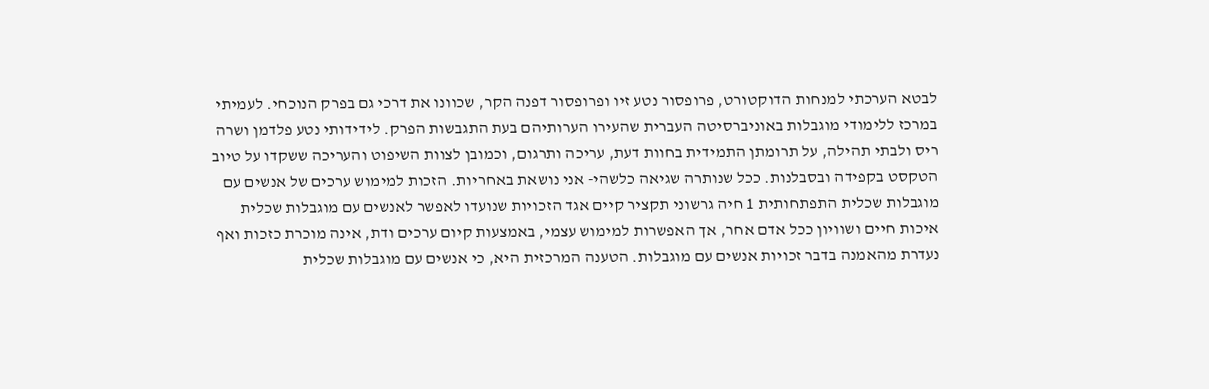לבטא הערכתי למנחות הדוקטורט, פרופסור נטע זיו ופרופסור דפנה הקר, שכוונו את דרכי גם בפרק הנוכחי. לעמיתי במרכז ללימודי מוגבלות באוניברסיטה העברית שהעירו הערותיהם בעת התגבשות הפרק. לידידותי נטע פלדמן ושרה ריס ולבתי תהילה, על תרומתן התמידית בחוות דעת, עריכה ותרגום, וכמובן לצוות השיפוט והעריכה ששקדו על טיוב הטקסט בקפידה ובסבלנות. ככל שנותרה שגיאה כלשהי- אני נושאת באחריות. הזכות למימוש ערכים של אנשים עם מוגבלות שכלית התפתחותית 1 חיה גרשוני תקציר קיים אגד הזכויות שנועדו לאפשר לאנשים עם מוגבלות שכלית איכות חיים ושוויון ככל אדם אחר, אך האפשרות למימוש עצמי, באמצעות קיום ערכים ודת, אינה מוכרת כזכות ואף נעדרת מהאמנה בדבר זכויות אנשים עם מוגבלות. הטענה המרכזית היא, כי אנשים עם מוגבלות שכלית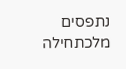נתפסים מלכתחילה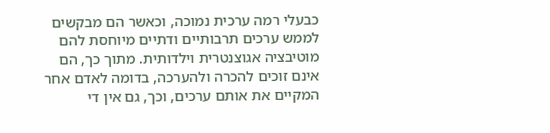כבעלי רמה ערכית נמוכה, וכאשר הם מבקשים לממש ערכים תרבותיים ודתיים מיוחסת להם מוטיבציה אגוצנטרית וילדותית. מתוך כך, הם אינם זוכים להכרה ולהערכה, בדומה לאדם אחר המקיים את אותם ערכים, וכך, גם אין די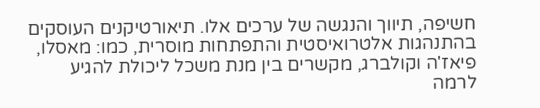חשיפה, תיווך והנגשה של ערכים אלו. תיאורטיקנים העוסקים בהתנהגות אלטרואיסטית והתפתחות מוסרית, כמו: מאסלו, פיאז'ה וקולברג, מקשרים בין מנת משכל ליכולת להגיע לרמה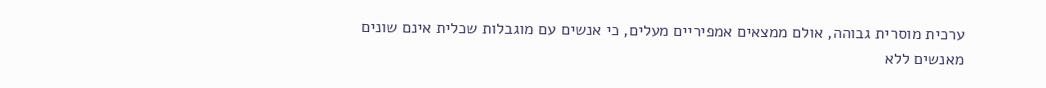ערכית מוסרית גבוהה, אולם ממצאים אמפיריים מעלים, כי אנשים עם מוגבלות שכלית אינם שונים מאנשים ללא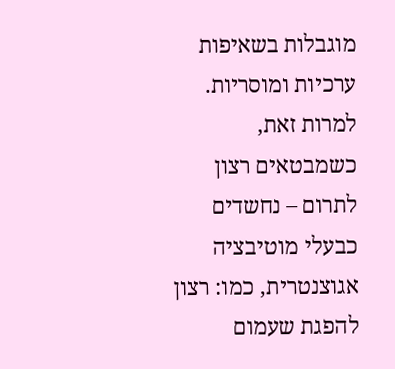מוגבלות בשאיפות ערכיות ומוסריות. למרות זאת, כשמבטאים רצון לתרום – נחשדים כבעלי מוטיבציה אגוצנטרית, כמו: רצון להפגת שעמום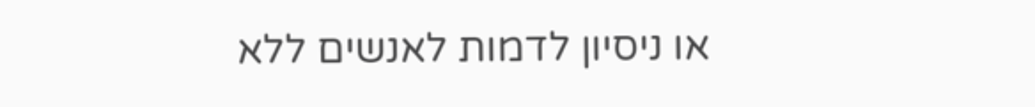או ניסיון לדמות לאנשים ללא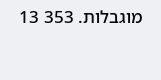מוגבלות. 353 13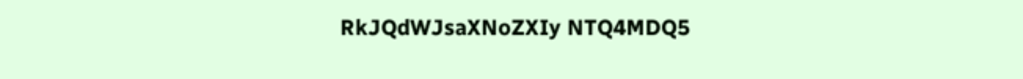RkJQdWJsaXNoZXIy NTQ4MDQ5